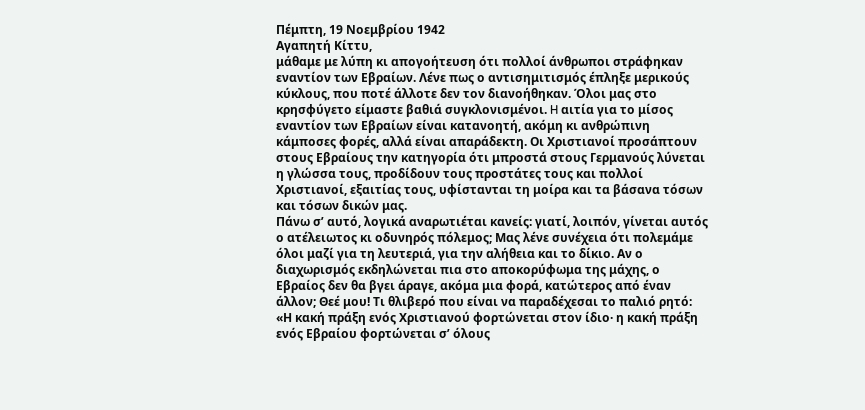Πέμπτη, 19 Νοεμβρίου 1942
Αγαπητή Κίττυ,
μάθαμε με λύπη κι απογοήτευση ότι πολλοί άνθρωποι στράφηκαν εναντίον των Εβραίων. Λένε πως ο αντισημιτισμός έπληξε μερικούς κύκλους, που ποτέ άλλοτε δεν τον διανοήθηκαν. Όλοι μας στο κρησφύγετο είμαστε βαθιά συγκλονισμένοι. H αιτία για το μίσος εναντίον των Εβραίων είναι κατανοητή, ακόμη κι ανθρώπινη κάμποσες φορές, αλλά είναι απαράδεκτη. Οι Χριστιανοί προσάπτουν στους Εβραίους την κατηγορία ότι μπροστά στους Γερμανούς λύνεται η γλώσσα τους, προδίδουν τους προστάτες τους και πολλοί Χριστιανοί, εξαιτίας τους, υφίστανται τη μοίρα και τα βάσανα τόσων και τόσων δικών μας.
Πάνω σ’ αυτό, λογικά αναρωτιέται κανείς: γιατί, λοιπόν, γίνεται αυτός ο ατέλειωτος κι οδυνηρός πόλεμος; Μας λένε συνέχεια ότι πολεμάμε όλοι μαζί για τη λευτεριά, για την αλήθεια και το δίκιο. Αν ο διαχωρισμός εκδηλώνεται πια στο αποκορύφωμα της μάχης, ο Εβραίος δεν θα βγει άραγε, ακόμα μια φορά, κατώτερος από έναν άλλον; Θεέ μου! Τι θλιβερό που είναι να παραδέχεσαι το παλιό ρητό: «Η κακή πράξη ενός Χριστιανού φορτώνεται στον ίδιο· η κακή πράξη ενός Εβραίου φορτώνεται σ’ όλους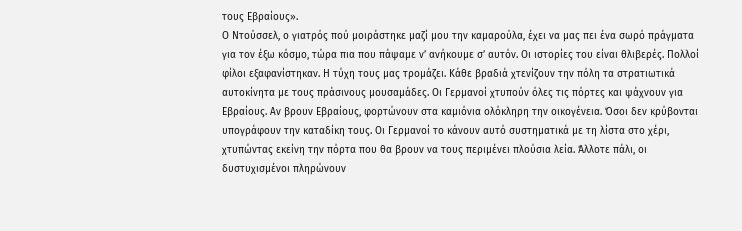τους Εβραίους».
Ο Ντούσσελ, ο γιατρός πού μοιράστηκε μαζί μου την καμαρούλα, έχει να μας πει ένα σωρό πράγματα για τον έξω κόσμο, τώρα πια που πάψαμε ν’ ανήκουμε σ’ αυτόν. Οι ιστορίες του είναι θλιβερές. Πολλοί φίλοι εξαφανίστηκαν. Η τύχη τους μας τρομάζει. Κάθε βραδιά χτενίζουν την πόλη τα στρατιωτικά αυτοκίνητα με τους πράσινους μουσαμάδες. Οι Γερμανοί χτυπούν όλες τις πόρτες και ψάχνουν για Εβραίους. Αν βρουν Εβραίους, φορτώνουν στα καμιόνια ολόκληρη την οικογένεια. Όσοι δεν κρύβονται υπογράφουν την καταδίκη τους. Οι Γερμανοί το κάνουν αυτό συστηματικά με τη λίστα στο χέρι, χτυπώντας εκείνη την πόρτα που θα βρουν να τους περιμένει πλούσια λεία. Άλλοτε πάλι, οι δυστυχισμένοι πληρώνουν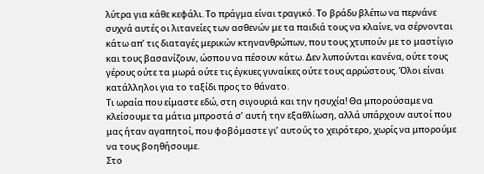λύτρα για κάθε κεφάλι. Το πράγμα είναι τραγικό. Το βράδυ βλέπω να περνάνε συχνά αυτές οι λιτανείες των ασθενών με τα παιδιά τους να κλαίνε, να σέρνονται κάτω απ’ τις διαταγές μερικών κτηνανθρώπων, που τους χτυπούν με το μαστίγιο και τους βασανίζουν, ώσπου να πέσουν κάτω. Δεν λυπούνται κανένα, ούτε τους γέρους ούτε τα μωρά ούτε τις έγκυες γυναίκες ούτε τους αρρώστους. Όλοι είναι κατάλληλοι για το ταξίδι προς το θάνατο.
Τι ωραία που είμαστε εδώ, στη σιγουριά και την ησυχία! Θα μπορούσαμε να κλείσουμε τα μάτια μπροστά σ’ αυτή την εξαθλίωση, αλλά υπάρχουν αυτοί που μας ήταν αγαπητοί, που φοβόμαστε γι’ αυτούς το χειρότερο, χωρίς να μπορούμε να τους βοηθήσουμε.
Στο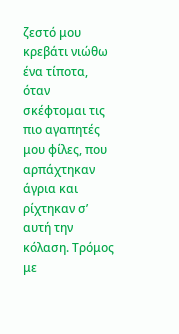ζεστό μου κρεβάτι νιώθω ένα τίποτα, όταν σκέφτομαι τις πιο αγαπητές μου φίλες, που αρπάχτηκαν άγρια και ρίχτηκαν σ’ αυτή την κόλαση. Τρόμος με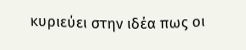κυριεύει στην ιδέα πως οι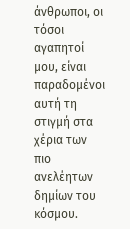άνθρωποι, οι τόσοι αγαπητοί μου, είναι παραδομένοι αυτή τη στιγμή στα χέρια των πιο ανελέητων δημίων του κόσμου.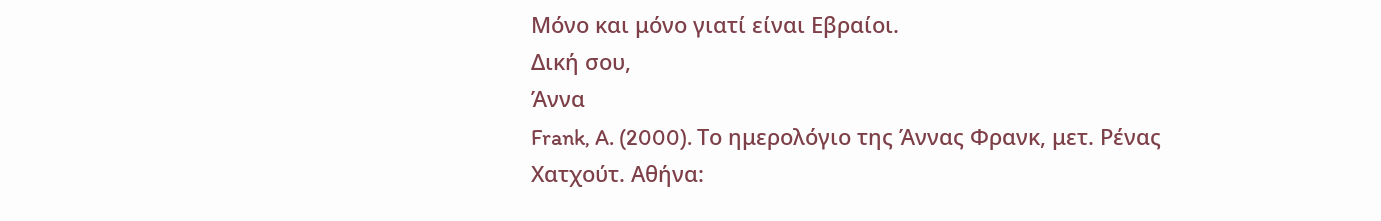Μόνο και μόνο γιατί είναι Εβραίοι.
Δική σου,
Άννα
Frank, A. (2000). Το ημερολόγιο της Άννας Φρανκ, μετ. Ρένας Χατχούτ. Αθήνα: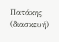Πατάκης (διασκευή)